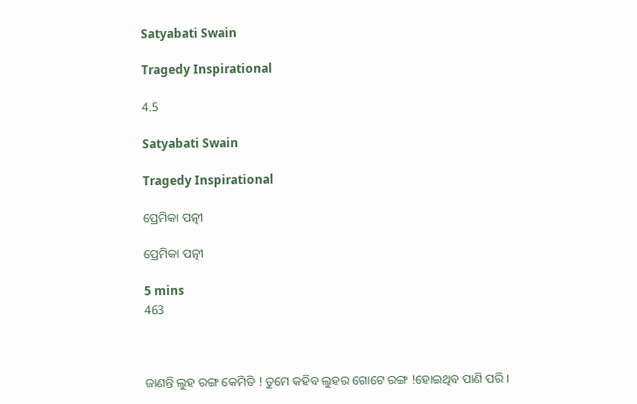Satyabati Swain

Tragedy Inspirational

4.5

Satyabati Swain

Tragedy Inspirational

ପ୍ରେମିକା ପତ୍ନୀ

ପ୍ରେମିକା ପତ୍ନୀ

5 mins
463



ଜାଣନ୍ତି ଲୁହ ରଙ୍ଗ କେମିତି ! ତୁମେ କହିବ ଲୁହର ଗୋଟେ ରଙ୍ଗ !ହୋଇଥିବ ପାଣି ପରି ।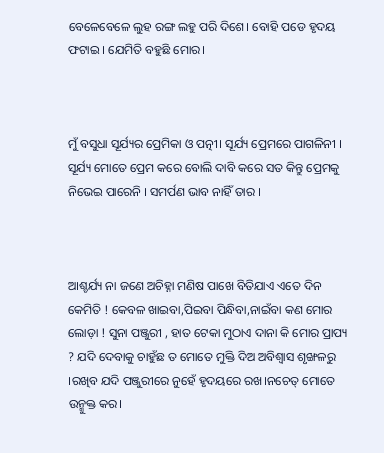ବେଳେବେଳେ ଲୁହ ରଙ୍ଗ ଲହୁ ପରି ଦିଶେ। ବୋହି ପଡେ ହୃଦୟ ଫଟାଇ । ଯେମିତି ବହୁଛି ମୋର।



ମୁଁ ବସୁଧା ସୂର୍ଯ୍ୟର ପ୍ରେମିକା ଓ ପତ୍ନୀ। ସୂର୍ଯ୍ୟ ପ୍ରେମରେ ପାଗଳିନୀ । ସୂର୍ଯ୍ୟ ମୋତେ ପ୍ରେମ କରେ ବୋଲି ଦାବି କରେ ସତ କିନ୍ତୁ ପ୍ରେମକୁ ନିଭେଇ ପାରେନି । ସମର୍ପଣ ଭାବ ନାହିଁ ତାର ।



ଆଶ୍ଚର୍ଯ୍ୟ ନା ଜଣେ ଅଚିହ୍ନା ମଣିଷ ପାଖେ ବିତିଯାଏ ଏତେ ଦିନ କେମିତି ! କେବଳ ଖାଇବା,ପିଇବା ପିନ୍ଧିବା,ନାଇଁବା କଣ ମୋର ଲୋଡ଼ା ! ସୁନା ପଞ୍ଜୁରୀ , ହାତ ଟେକା ମୁଠାଏ ଦାନା କି ମୋର ପ୍ରାପ୍ୟ ? ଯଦି ଦେବାକୁ ଚାହୁଁଛ ତ ମୋତେ ମୁକ୍ତି ଦିଅ ଅବିଶ୍ୱାସ ଶୃଙ୍ଖଳରୁ ।ରଖିବ ଯଦି ପଞ୍ଜୁରୀରେ ନୁହେଁ ହୃଦୟରେ ରଖ।ନଚେତ୍ ମୋତେ ଉନ୍ମୁକ୍ତ କର।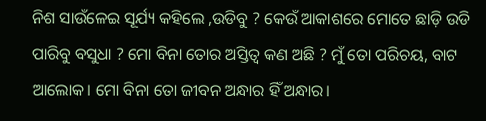ନିଶ ସାଉଁଳେଇ ସୂର୍ଯ୍ୟ କହିଲେ ,ଉଡିବୁ ? କେଉଁ ଆକାଶରେ ମୋତେ ଛାଡ଼ି ଉଡି ପାରିବୁ ବସୁଧା ? ମୋ ବିନା ତୋର ଅସ୍ତିତ୍ୱ କଣ ଅଛି ? ମୁଁ ତୋ ପରିଚୟ, ବାଟ ଆଲୋକ। ମୋ ବିନା ତୋ ଜୀବନ ଅନ୍ଧାର ହିଁ ଅନ୍ଧାର।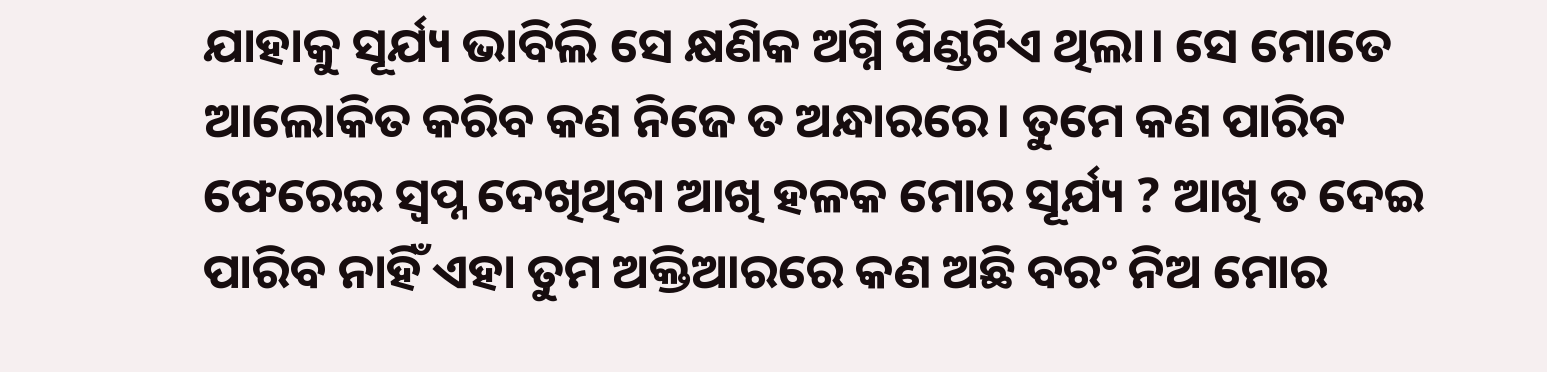ଯାହାକୁ ସୂର୍ଯ୍ୟ ଭାବିଲି ସେ କ୍ଷଣିକ ଅଗ୍ନି ପିଣ୍ଡଟିଏ ଥିଲା। ସେ ମୋତେ ଆଲୋକିତ କରିବ କଣ ନିଜେ ତ ଅନ୍ଧାରରେ। ତୁମେ କଣ ପାରିବ ଫେରେଇ ସ୍ୱପ୍ନ ଦେଖିଥିବା ଆଖି ହଳକ ମୋର ସୂର୍ଯ୍ୟ ? ଆଖି ତ ଦେଇ ପାରିବ ନାହିଁ ଏହା ତୁମ ଅକ୍ତିଆରରେ କଣ ଅଛି ବରଂ ନିଅ ମୋର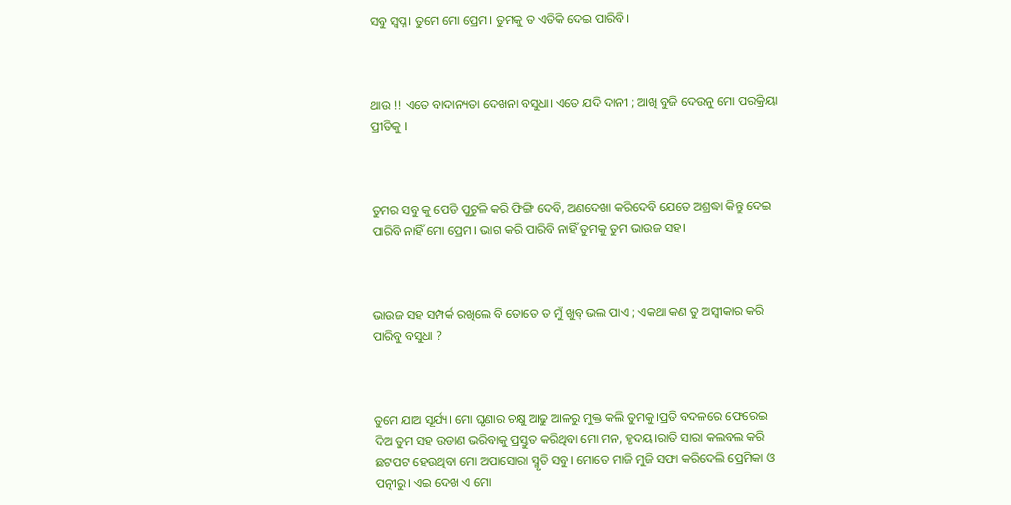ସବୁ ସ୍ୱପ୍ନ। ତୁମେ ମୋ ପ୍ରେମ। ତୁମକୁ ତ ଏତିକି ଦେଇ ପାରିବି।



ଥାଉ !! ଏତେ ବାଦାନ୍ୟତା ଦେଖନା ବସୁଧା। ଏତେ ଯଦି ଦାନୀ ; ଆଖି ବୁଜି ଦେଉନୁ ମୋ ପରକ୍ରିୟା ପ୍ରୀତିକୁ ।



ତୁମର ସବୁ କୁ ପେଡି ପୁଟୁଳି କରି ଫିଙ୍ଗି ଦେବି, ଅଣଦେଖା କରିଦେବି ଯେତେ ଅଶ୍ରଦ୍ଧା କିନ୍ତୁ ଦେଇ ପାରିବି ନାହିଁ ମୋ ପ୍ରେମ। ଭାଗ କରି ପାରିବି ନାହିଁ ତୁମକୁ ତୁମ ଭାଉଜ ସହ।



ଭାଉଜ ସହ ସମ୍ପର୍କ ରଖିଲେ ବି ତୋତେ ତ ମୁଁ ଖୁବ୍ ଭଲ ପାଏ ; ଏକଥା କଣ ତୁ ଅସ୍ଵୀକାର କରି ପାରିବୁ ବସୁଧା ?



ତୁମେ ଯାଅ ସୂର୍ଯ୍ୟ। ମୋ ଘୃଣାର ଚକ୍ଷୁ ଆଢୁ ଆଳରୁ ମୁକ୍ତ କଲି ତୁମକୁ।ପ୍ରତି ବଦଳରେ ଫେରେଇ ଦିଅ ତୁମ ସହ ଉଡାଣ ଭରିବାକୁ ପ୍ରସ୍ତୁତ କରିଥିବା ମୋ ମନ, ହୃଦୟ।ରାତି ସାରା କଲବଲ କରି ଛଟପଟ ହେଉଥିବା ମୋ ଅପାସୋରା ସ୍ମୃତି ସବୁ। ମୋତେ ମାଜି ମୁଜି ସଫା କରିଦେଲି ପ୍ରେମିକା ଓ ପତ୍ନୀରୁ। ଏଇ ଦେଖ ଏ ମୋ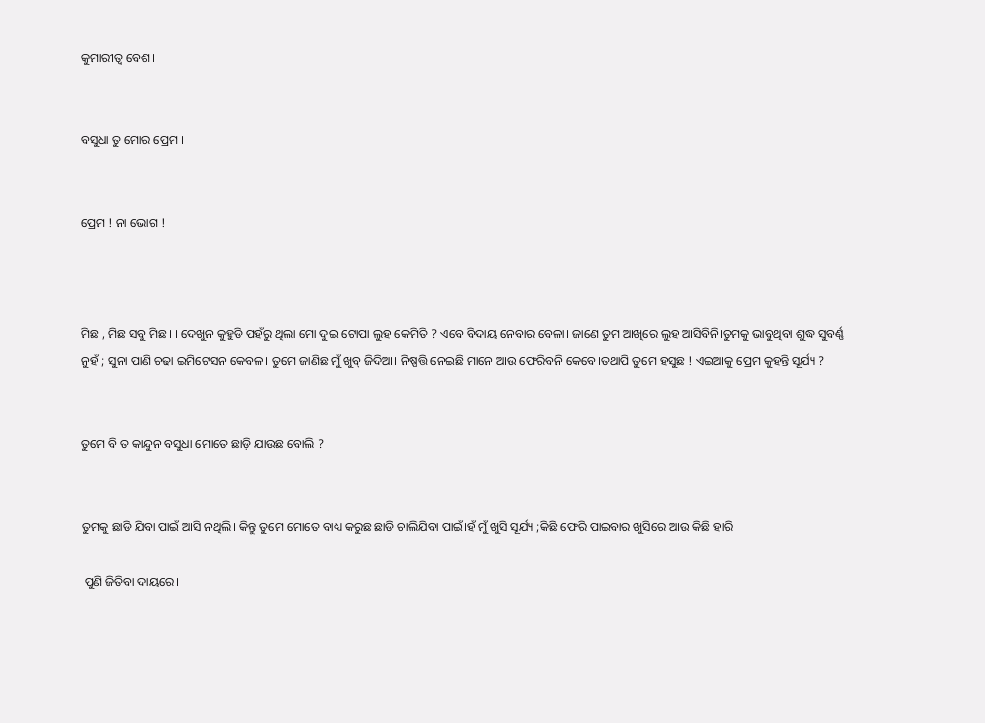କୁମାରୀତ୍ବ ବେଶ।


ବସୁଧା ତୁ ମୋର ପ୍ରେମ ।


ପ୍ରେମ ! ନା ଭୋଗ !



ମିଛ , ମିଛ ସବୁ ମିଛ। । ଦେଖୁନ କୁହୁଡି ପହଁରୁ ଥିଲା ମୋ ଦୁଇ ଟୋପା ଲୁହ କେମିତି ? ଏବେ ବିଦାୟ ନେବାର ବେଳା। ଜାଣେ ତୁମ ଆଖିରେ ଲୁହ ଆସିବିନି।ତୁମକୁ ଭାବୁଥିବା ଶୁଦ୍ଧ ସୁବର୍ଣ୍ଣ ନୁହଁ ; ସୁନା ପାଣି ଚଢା ଇମିଟେସନ କେବଳ। ତୁମେ ଜାଣିଛ ମୁଁ ଖୁବ୍ ଜିଦିଆ। ନିଷ୍ପତ୍ତି ନେଇଛି ମାନେ ଆଉ ଫେରିବନି କେବେ।ତଥାପି ତୁମେ ହସୁଛ ! ଏଇଆକୁ ପ୍ରେମ କୁହନ୍ତି ସୂର୍ଯ୍ୟ ?


ତୁମେ ବି ତ କାନ୍ଦୁନ ବସୁଧା ମୋତେ ଛାଡ଼ି ଯାଉଛ ବୋଲି ?


ତୁମକୁ ଛାଡି ଯିବା ପାଇଁ ଆସି ନଥିଲି। କିନ୍ତୁ ତୁମେ ମୋତେ ବାଧ୍ୟ କରୁଛ ଛାଡି ଚାଲିଯିବା ପାଇଁ।ହଁ ମୁଁ ଖୁସି ସୂର୍ଯ୍ୟ ;କିଛି ଫେରି ପାଇବାର ଖୁସିରେ ଆଉ କିଛି ହାରି

 ପୁଣି ଜିତିବା ଦାୟରେ।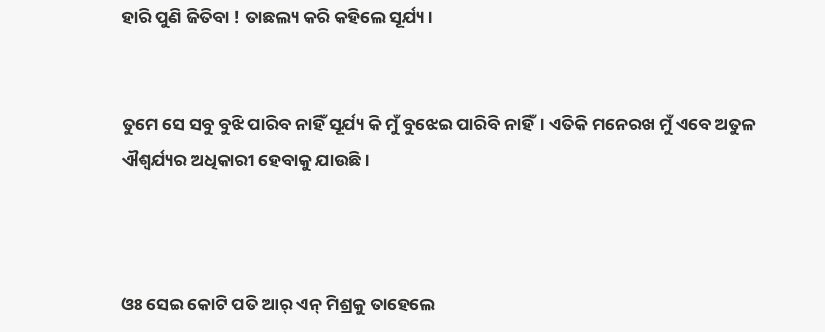ହାରି ପୁଣି ଜିତିବା ! ତାଛଲ୍ୟ କରି କହିଲେ ସୂର୍ଯ୍ୟ।


ତୁମେ ସେ ସବୁ ବୁଝି ପାରିବ ନାହିଁ ସୂର୍ଯ୍ୟ କି ମୁଁ ବୁଝେଇ ପାରିବି ନାହିଁ। ଏତିକି ମନେରଖ ମୁଁ ଏବେ ଅତୁଳ ଐଶ୍ୱର୍ଯ୍ୟର ଅଧିକାରୀ ହେବାକୁ ଯାଉଛି।



ଓଃ ସେଇ କୋଟି ପତି ଆର୍ ଏନ୍ ମିଶ୍ରକୁ ତାହେଲେ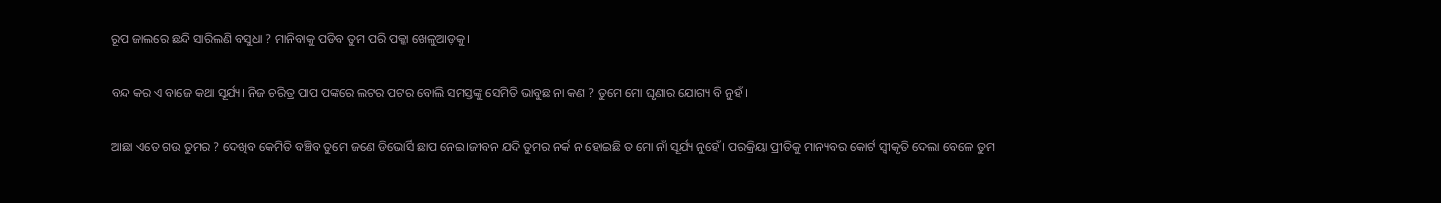ରୂପ ଜାଲରେ ଛନ୍ଦି ସାରିଲଣି ବସୁଧା ? ମାନିବାକୁ ପଡିବ ତୁମ ପରି ପକ୍କା ଖେଳୁଆଡ଼କୁ।


ବନ୍ଦ କର ଏ ବାଜେ କଥା ସୂର୍ଯ୍ୟ। ନିଜ ଚରିତ୍ର ପାପ ପଙ୍କରେ ଲଟର ପଟର ବୋଲି ସମସ୍ତଙ୍କୁ ସେମିତି ଭାବୁଛ ନା କଣ ? ତୁମେ ମୋ ଘୃଣାର ଯୋଗ୍ୟ ବି ନୁହଁ ।


ଆଛା ଏତେ ଗଉ ତୁମର ? ଦେଖିବ କେମିତି ବଞ୍ଚିବ ତୁମେ ଜଣେ ଡିଭୋର୍ସି ଛାପ ନେଇ।ଜୀବନ ଯଦି ତୁମର ନର୍କ ନ ହୋଇଛି ତ ମୋ ନାଁ ସୂର୍ଯ୍ୟ ନୁହେଁ। ପରକ୍ରିୟା ପ୍ରୀତିକୁ ମାନ୍ୟବର କୋର୍ଟ ସ୍ୱୀକୃତି ଦେଲା ବେଳେ ତୁମ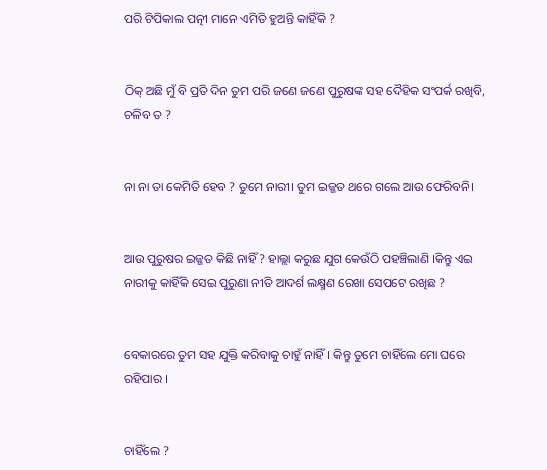ପରି ଟିପିକାଲ ପତ୍ନୀ ମାନେ ଏମିତି ହୁଅନ୍ତି କାହିଁକି ?


ଠିକ୍ ଅଛି ମୁଁ ବି ପ୍ରତି ଦିନ ତୁମ ପରି ଜଣେ ଜଣେ ପୁରୁଷଙ୍କ ସହ ଦୈହିକ ସଂପର୍କ ରଖିବି, ଚଳିବ ତ ?


ନା ନା ତା କେମିତି ହେବ ? ତୁମେ ନାରୀ। ତୁମ ଇଜ୍ଜତ ଥରେ ଗଲେ ଆଉ ଫେରିବନି।


ଆଉ ପୁରୁଷର ଇଜ୍ଜତ କିଛି ନାହିଁ ? ହାଲ୍ଲା କରୁଛ ଯୁଗ କେଉଁଠି ପହଞ୍ଚିଲାଣି ।କିନ୍ତୁ ଏଇ ନାରୀକୁ କାହିଁକି ସେଇ ପୁରୁଣା ନୀତି ଆଦର୍ଶ ଲକ୍ଷ୍ମଣ ରେଖା ସେପଟେ ରଖିଛ ?


ବେକାରରେ ତୁମ ସହ ଯୁକ୍ତି କରିବାକୁ ଚାହୁଁ ନାହିଁ। କିନ୍ତୁ ତୁମେ ଚାହିଁଲେ ମୋ ଘରେ ରହିପାର ।


ଚାହିଁଲେ ?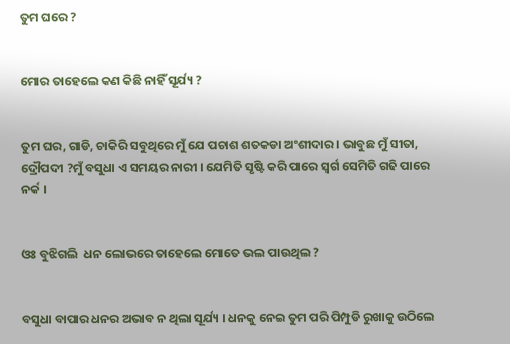ତୁମ ଘରେ ?


ମୋର ତାହେଲେ କଣ କିଛି ନାହିଁ ସୂର୍ଯ୍ୟ ?


ତୁମ ଘର, ଗାଡି, ଚାକିରି ସବୁଥିରେ ମୁଁ ଯେ ପଚାଶ ଶତକଡା ଅଂଶୀଦାର । ଭାବୁଛ ମୁଁ ସୀତା, ଦ୍ରୌପଦୀ ?ମୁଁ ବସୁଧା ଏ ସମୟର ନାରୀ । ଯେମିତି ସୃଷ୍ଟି କରି ପାରେ ସ୍ୱର୍ଗ ସେମିତି ଗଢି ପାରେ ନର୍କ ।


ଓଃ ବୁଝିଗଲି  ଧନ ଲୋଭରେ ତାହେଲେ ମୋତେ ଭଲ ପାଉଥିଲ ?


ବସୁଧା ବାପାର ଧନର ଅଭାବ ନ ଥିଲା ସୂର୍ଯ୍ୟ । ଧନକୁ ନେଇ ତୁମ ପରି ପିମ୍ପୁଡି ରୁଖାକୁ ଉଠିଲେ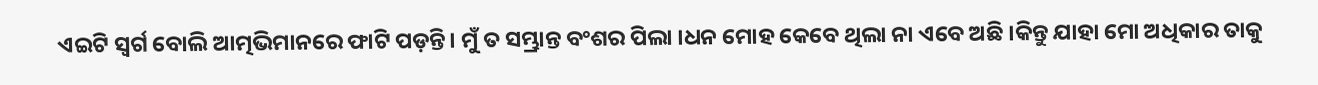ଏଇଟି ସ୍ୱର୍ଗ ବୋଲି ଆତ୍ମଭିମାନରେ ଫାଟି ପଡ଼ନ୍ତି। ମୁଁ ତ ସମ୍ଭ୍ରାନ୍ତ ବଂଶର ପିଲା ।ଧନ ମୋହ କେବେ ଥିଲା ନା ଏବେ ଅଛି ।କିନ୍ତୁ ଯାହା ମୋ ଅଧିକାର ତାକୁ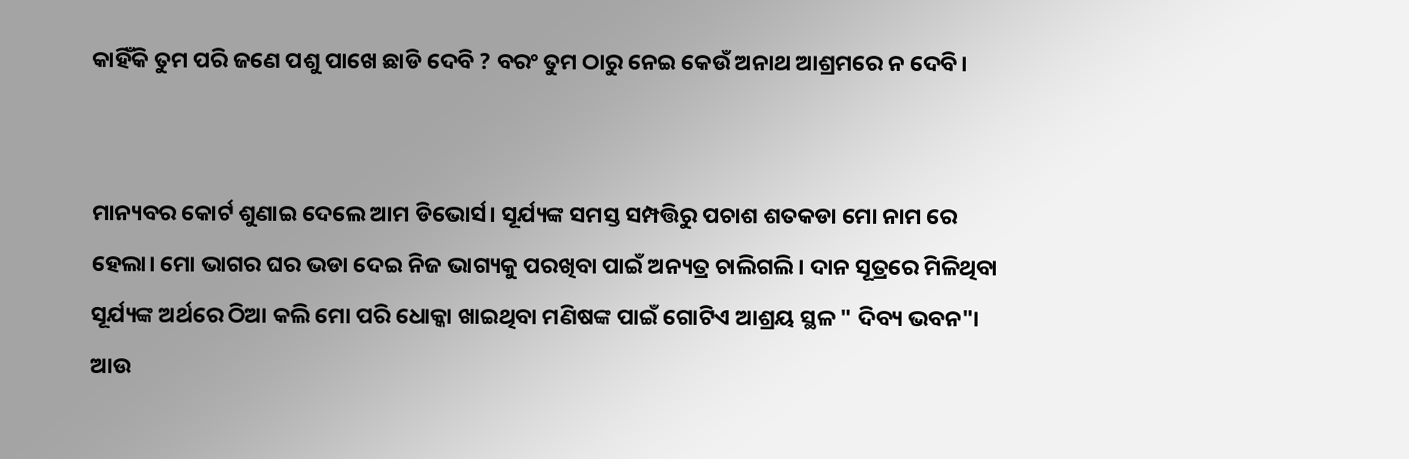କାହିଁକି ତୁମ ପରି ଜଣେ ପଶୁ ପାଖେ ଛାଡି ଦେବି ? ବରଂ ତୁମ ଠାରୁ ନେଇ କେଉଁ ଅନାଥ ଆଶ୍ରମରେ ନ ଦେବି।


ମାନ୍ୟବର କୋର୍ଟ ଶୁଣାଇ ଦେଲେ ଆମ ଡିଭୋର୍ସ। ସୂର୍ଯ୍ୟଙ୍କ ସମସ୍ତ ସମ୍ପତ୍ତିରୁ ପଚାଶ ଶତକଡା ମୋ ନାମ ରେ ହେଲା। ମୋ ଭାଗର ଘର ଭଡା ଦେଇ ନିଜ ଭାଗ୍ୟକୁ ପରଖିବା ପାଇଁ ଅନ୍ୟତ୍ର ଚାଲିଗଲି । ଦାନ ସୂତ୍ରରେ ମିଳିଥିବା ସୂର୍ଯ୍ୟଙ୍କ ଅର୍ଥରେ ଠିଆ କଲି ମୋ ପରି ଧୋକ୍କା ଖାଇଥିବା ମଣିଷଙ୍କ ପାଇଁ ଗୋଟିଏ ଆଶ୍ରୟ ସ୍ଥଳ " ଦିବ୍ୟ ଭବନ"। ଆଉ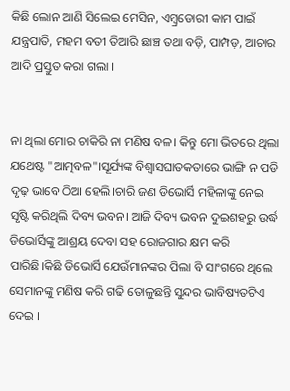କିଛି ଲୋନ ଆଣି ସିଲେଇ ମେସିନ, ଏମ୍ବ୍ରଡୋରୀ କାମ ପାଇଁ ଯନ୍ତ୍ରପାତି, ମହମ ବତୀ ତିଆରି ଛାଞ୍ଚ ତଥା ବଡ଼ି, ପାମ୍ପଡ଼, ଆଚାର ଆଦି ପ୍ରସ୍ତୁତ କରା ଗଲା ।


ନା ଥିଲା ମୋର ଚାକିରି ନା ମଣିଷ ବଳ। କିନ୍ତୁ ମୋ ଭିତରେ ଥିଲା ଯଥେଷ୍ଟ "ଆତ୍ମବଳ"।ସୂର୍ଯ୍ୟଙ୍କ ବିଶ୍ବାସଘାତକତାରେ ଭାଙ୍ଗି ନ ପଡି ଦୃଢ଼ ଭାବେ ଠିଆ ହେଲି।ଚାରି ଜଣ ଡିଭୋର୍ସି ମହିଳାଙ୍କୁ ନେଇ ସୃଷ୍ଟି କରିଥିଲି ଦିବ୍ୟ ଭବନ। ଆଜି ଦିବ୍ୟ ଭବନ ଦୁଇଶହରୁ ଉର୍ଦ୍ଧ ଡିଭୋର୍ସିଙ୍କୁ ଆଶ୍ରୟ ଦେବା ସହ ରୋଜଗାର କ୍ଷମ କରି ପାରିଛି।କିଛି ଡିଭୋର୍ସି ଯେଉଁମାନଙ୍କର ପିଲା ବି ସାଂଗରେ ଥିଲେ ସେମାନଙ୍କୁ ମଣିଷ କରି ଗଢି ତୋଳୁଛନ୍ତି ସୁନ୍ଦର ଭାବିଷ୍ୟତଟିଏ ଦେଇ ।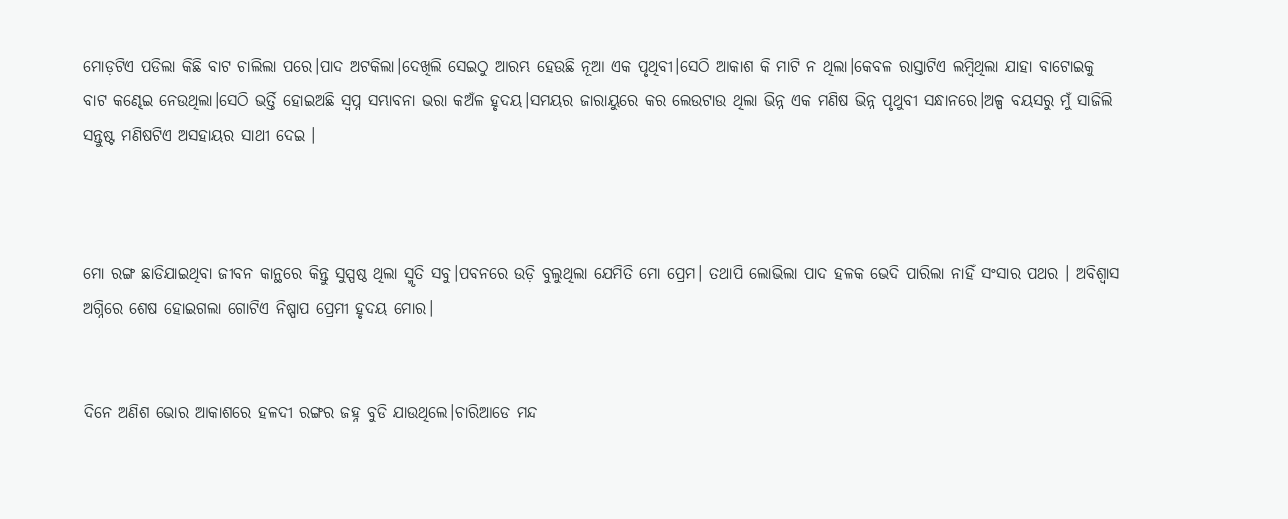ମୋଡ଼ଟିଏ ପଡିଲା କିଛି ବାଟ ଚାଲିଲା ପରେ।ପାଦ ଅଟକିଲା।ଦେଖିଲି ସେଇଠୁ ଆରମ୍ଭ ହେଉଛି ନୂଆ ଏକ ପୃଥିବୀ।ସେଠି ଆକାଶ କି ମାଟି ନ ଥିଲା।କେବଳ ରାସ୍ତାଟିଏ ଲମ୍ବିଥିଲା ଯାହା ବାଟୋଇକୁ ବାଟ କଣ୍ଢେଇ ନେଉଥିଲା।ସେଠି ଭର୍ତ୍ତି ହୋଇଅଛି ସ୍ୱପ୍ନ ସମ୍ଭାବନା ଭରା କଅଁଳ ହୃଦୟ।ସମୟର ଜାରାୟୁରେ କର ଲେଉଟାଉ ଥିଲା ଭିନ୍ନ ଏକ ମଣିଷ ଭିନ୍ନ ପୃଥୁବୀ ସନ୍ଧାନରେ।ଅଳ୍ପ ବୟସରୁ ମୁଁ ସାଜିଲି ସନ୍ତୁଷ୍ଟ ମଣିଷଟିଏ ଅସହାୟର ସାଥୀ ଦେଇ ।



ମୋ ରଙ୍ଗ ଛାଡିଯାଇଥିବା ଜୀବନ କାନ୍ଥରେ କିନ୍ତୁ ସୁସ୍ପଷ୍ଠ ଥିଲା ସ୍ମୃତି ସବୁ।ପବନରେ ଉଡ଼ି ବୁଲୁଥିଲା ଯେମିତି ମୋ ପ୍ରେମ। ତଥାପି ଲୋଭିଲା ପାଦ ହଳକ ଭେଦି ପାରିଲା ନାହିଁ ସଂସାର ପଥର । ଅବିଶ୍ବାସ ଅଗ୍ନିରେ ଶେଷ ହୋଇଗଲା ଗୋଟିଏ ନିଷ୍ପାପ ପ୍ରେମୀ ହୃଦୟ ମୋର।


ଦିନେ ଅଣିଶ ଭୋର ଆକାଶରେ ହଳଦୀ ରଙ୍ଗର ଜହ୍ନ ବୁଡି ଯାଉଥିଲେ।ଚାରିଆଡେ ମନ୍ଦ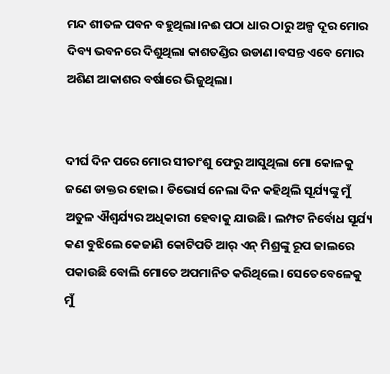ମନ୍ଦ ଶୀତଳ ପବନ ବହୁଥିଲା।ନଈ ପଠା ଧାର ଠାରୁ ଅଳ୍ପ ଦୂର ମୋର ଦିବ୍ୟ ଭବନରେ ଦିଶୁଥିଲା କାଶତଣ୍ଡିର ଉଡାଣ।ବସନ୍ତ ଏବେ ମୋର ଅଶିଣ ଆକାଶର ବର୍ଷାରେ ଭିଜୁଥିଲା।


ଦୀର୍ଘ ଦିନ ପରେ ମୋର ସୀତାଂଶୁ ଫେରୁ ଆସୁଥିଲା ମୋ କୋଳକୁ ଜଣେ ଡାକ୍ତର ହୋଇ। ଡିଭୋର୍ସ ନେଲା ଦିନ କହିଥିଲି ସୂର୍ଯ୍ୟଙ୍କୁ ମୁଁ ଅତୁଳ ଐଶ୍ଵର୍ଯ୍ୟର ଅଧିକାରୀ ହେବାକୁ ଯାଉଛି। ଲମ୍ପଟ ନିର୍ବୋଧ ସୂର୍ଯ୍ୟ କଣ ବୁଝିଲେ କେଜାଣି କୋଟିପତି ଆର୍ ଏନ୍ ମିଶ୍ରଙ୍କୁ ରୂପ ଜାଲରେ ପକାଉଛି ବୋଲି ମୋତେ ଅପମାନିତ କରିଥିଲେ। ସେତେବେଳେକୁ ମୁଁ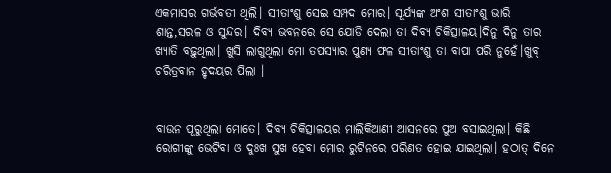ଏକମାସର ଗର୍ଭବତୀ ଥିଲି। ସୀତାଂଶୁ ସେଇ ସମ୍ପଦ ମୋର। ସୂର୍ଯ୍ୟଙ୍କ ଅଂଶ ସୀତାଂଶୁ ଭାରି ଶାନ୍ତ,ସରଳ ଓ ସୁନ୍ଦର। ଦିବ୍ୟ ଭବନରେ ସେ ଯୋଡି ଦେଲା ତା ଦିବ୍ୟ ଚିକିତ୍ସାଳୟ।ଦିନୁ ଦିନୁ ତାର ଖ୍ୟାତି ବଢ଼ୁଥିଲା। ଖୁସି ଲାଗୁଥିଲା ମୋ ତପସ୍ୟାର ପୁଣ୍ୟ ଫଳ ସୀତାଂଶୁ ତା ବାପା ପରି ନୁହେଁ।ଖୁବ୍ ଚରିତ୍ରବାନ ହୃଦୟର ପିଲା ।


ବାଉନ ପୂରୁଥିଲା ମୋତେ। ଦିବ୍ୟ ଚିକିତ୍ସାଳୟର ମାଲିକିଆଣୀ ଆସନରେ ପୁଅ ବସାଇଥିଲା। କିଛି ରୋଗୀଙ୍କୁ ଭେଟିବା ଓ ଦୁଃଖ ସୁଖ ହେବା ମୋର ରୁଟିନରେ ପରିଣତ ହୋଇ ଯାଇଥିଲା। ହଠାତ୍ ଦିନେ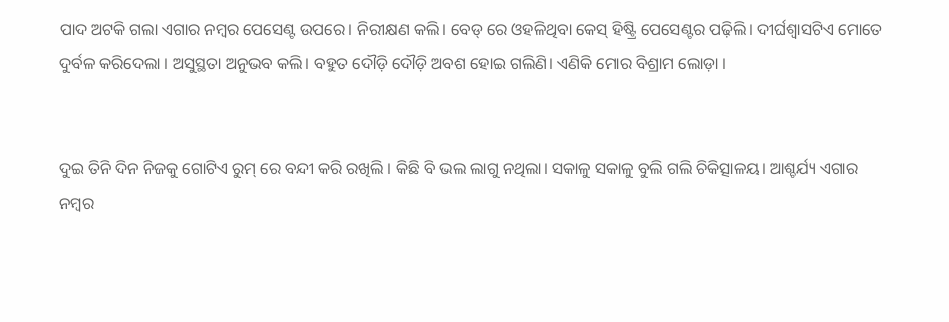ପାଦ ଅଟକି ଗଲା ଏଗାର ନମ୍ବର ପେସେଣ୍ଟ ଉପରେ। ନିରୀକ୍ଷଣ କଲି। ବେଡ୍ ରେ ଓହଳିଥିବା କେସ୍ ହିଷ୍ଟ୍ରି ପେସେଣ୍ଟର ପଢ଼ିଲି। ଦୀର୍ଘଶ୍ବାସଟିଏ ମୋତେ ଦୁର୍ବଳ କରିଦେଲା । ଅସୁସ୍ଥତା ଅନୁଭବ କଲି। ବହୁତ ଦୌଡ଼ି ଦୌଡ଼ି ଅବଶ ହୋଇ ଗଲିଣି। ଏଣିକି ମୋର ବିଶ୍ରାମ ଲୋଡ଼ା ।


ଦୁଇ ତିନି ଦିନ ନିଜକୁ ଗୋଟିଏ ରୁମ୍ ରେ ବନ୍ଦୀ କରି ରଖିଲି । କିଛି ବି ଭଲ ଲାଗୁ ନଥିଲା। ସକାଳୁ ସକାଳୁ ବୁଲି ଗଲି ଚିକିତ୍ସାଳୟ। ଆଶ୍ଚର୍ଯ୍ୟ ଏଗାର ନମ୍ବର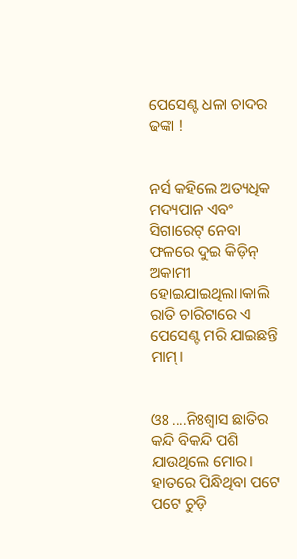ପେସେଣ୍ଟ ଧଳା ଚାଦର ଢଙ୍କା !


ନର୍ସ କହିଲେ ଅତ୍ୟଧିକ ମଦ୍ୟପାନ ଏବଂ ସିଗାରେଟ୍ ନେବା ଫଳରେ ଦୁଇ କିଡ଼ିନ୍ ଅକାମୀ ହୋଇଯାଇଥିଲା।କାଲି ରାତି ଚାରିଟାରେ ଏ ପେସେଣ୍ଟ ମରି ଯାଇଛନ୍ତି ମାମ୍।


ଓଃ ....ନିଃଶ୍ବାସ ଛାତିର କନ୍ଦି ବିକନ୍ଦି ପଶି ଯାଉଥିଲେ ମୋର। ହାତରେ ପିନ୍ଧିଥିବା ପଟେ ପଟେ ଚୁଡ଼ି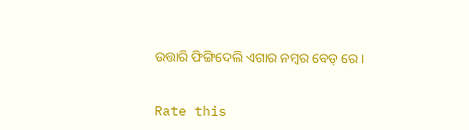ଉତ୍ତାରି ଫିଙ୍ଗିଦେଲି ଏଗାର ନମ୍ବର ବେଡ୍ ରେ।


Rate this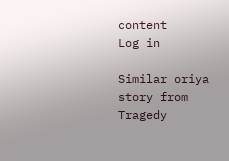content
Log in

Similar oriya story from Tragedy